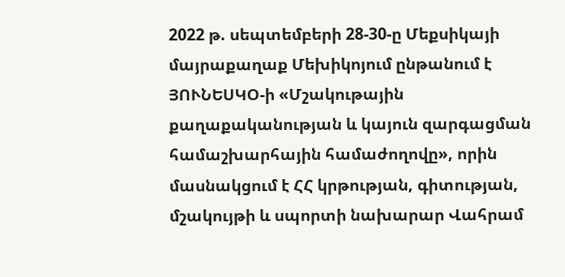2022 թ. սեպտեմբերի 28-30-ը Մեքսիկայի մայրաքաղաք Մեխիկոյում ընթանում է ՅՈՒՆԵՍԿՕ-ի «Մշակութային քաղաքականության և կայուն զարգացման համաշխարհային համաժողովը», որին մասնակցում է ՀՀ կրթության, գիտության, մշակույթի և սպորտի նախարար Վահրամ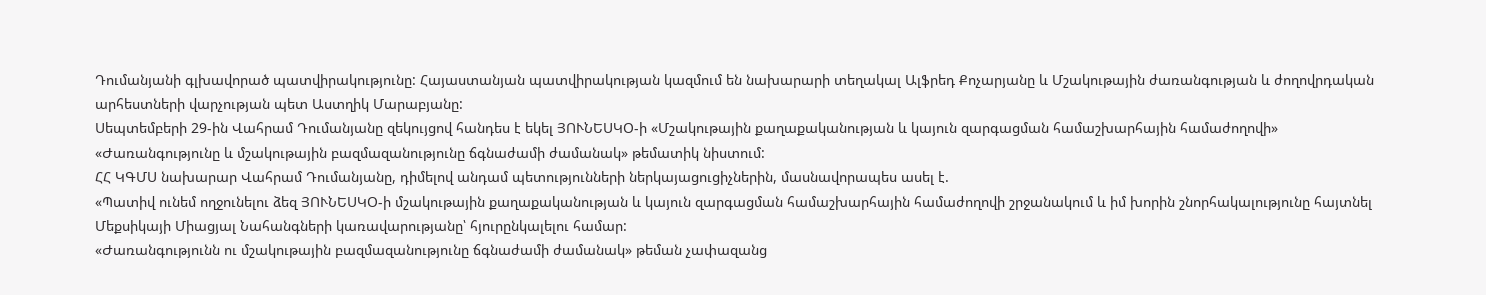Դումանյանի գլխավորած պատվիրակությունը: Հայաստանյան պատվիրակության կազմում են նախարարի տեղակալ Ալֆրեդ Քոչարյանը և Մշակութային ժառանգության և ժողովրդական արհեստների վարչության պետ Աստղիկ Մարաբյանը:
Սեպտեմբերի 29-ին Վահրամ Դումանյանը զեկույցով հանդես է եկել ՅՈՒՆԵՍԿՕ-ի «Մշակութային քաղաքականության և կայուն զարգացման համաշխարհային համաժողովի» «Ժառանգությունը և մշակութային բազմազանությունը ճգնաժամի ժամանակ» թեմատիկ նիստում:
ՀՀ ԿԳՄՍ նախարար Վահրամ Դումանյանը, դիմելով անդամ պետությունների ներկայացուցիչներին, մասնավորապես ասել է.
«Պատիվ ունեմ ողջունելու ձեզ ՅՈՒՆԵՍԿՕ-ի մշակութային քաղաքականության և կայուն զարգացման համաշխարհային համաժողովի շրջանակում և իմ խորին շնորհակալությունը հայտնել Մեքսիկայի Միացյալ Նահանգների կառավարությանը՝ հյուրընկալելու համար:
«Ժառանգությունն ու մշակութային բազմազանությունը ճգնաժամի ժամանակ» թեման չափազանց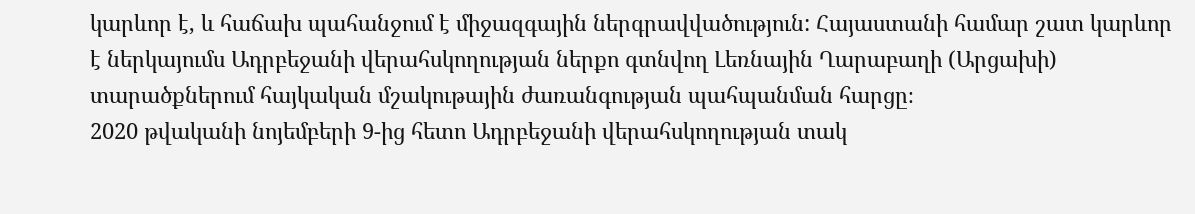կարևոր է, և հաճախ պահանջում է միջազգային ներգրավվածություն: Հայաստանի համար շատ կարևոր է ներկայումս Ադրբեջանի վերահսկողության ներքո գտնվող Լեռնային Ղարաբաղի (Արցախի) տարածքներում հայկական մշակութային ժառանգության պահպանման հարցը։
2020 թվականի նոյեմբերի 9-ից հետո Ադրբեջանի վերահսկողության տակ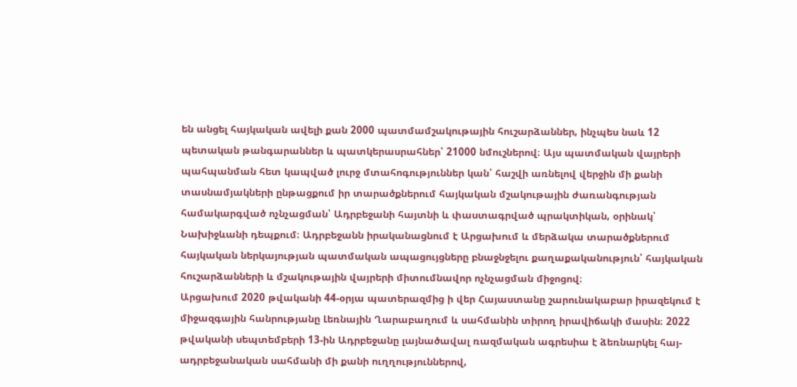են անցել հայկական ավելի քան 2000 պատմամշակութային հուշարձաններ, ինչպես նաև 12 պետական թանգարաններ և պատկերասրահներ՝ 21000 նմուշներով։ Այս պատմական վայրերի պահպանման հետ կապված լուրջ մտահոգություններ կան՝ հաշվի առնելով վերջին մի քանի տասնամյակների ընթացքում իր տարածքներում հայկական մշակութային ժառանգության համակարգված ոչնչացման՝ Ադրբեջանի հայտնի և փաստագրված պրակտիկան, օրինակ՝ Նախիջևանի դեպքում։ Ադրբեջանն իրականացնում է Արցախում և մերձակա տարածքներում հայկական ներկայության պատմական ապացույցները բնաջնջելու քաղաքականություն՝ հայկական հուշարձանների և մշակութային վայրերի միտումնավոր ոչնչացման միջոցով։
Արցախում 2020 թվականի 44-օրյա պատերազմից ի վեր Հայաստանը շարունակաբար իրազեկում է միջազգային հանրությանը Լեռնային Ղարաբաղում և սահմանին տիրող իրավիճակի մասին։ 2022 թվականի սեպտեմբերի 13-ին Ադրբեջանը լայնածավալ ռազմական ագրեսիա է ձեռնարկել հայ-ադրբեջանական սահմանի մի քանի ուղղություններով,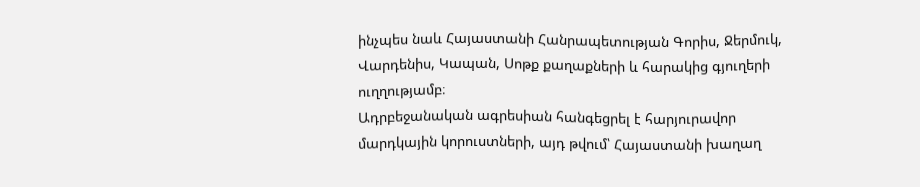ինչպես նաև Հայաստանի Հանրապետության Գորիս, Ջերմուկ, Վարդենիս, Կապան, Սոթք քաղաքների և հարակից գյուղերի ուղղությամբ։
Ադրբեջանական ագրեսիան հանգեցրել է հարյուրավոր մարդկային կորուստների, այդ թվում՝ Հայաստանի խաղաղ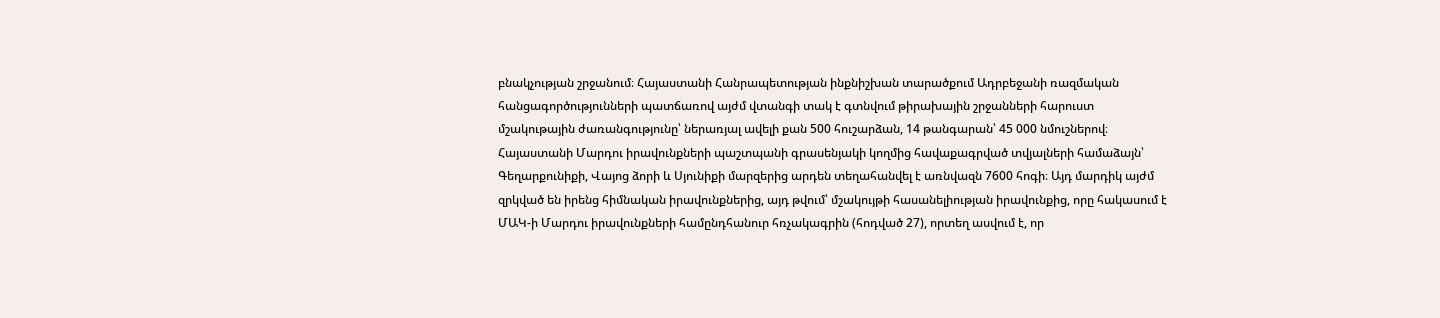բնակչության շրջանում։ Հայաստանի Հանրապետության ինքնիշխան տարածքում Ադրբեջանի ռազմական հանցագործությունների պատճառով այժմ վտանգի տակ է գտնվում թիրախային շրջանների հարուստ մշակութային ժառանգությունը՝ ներառյալ ավելի քան 500 հուշարձան, 14 թանգարան՝ 45 000 նմուշներով։
Հայաստանի Մարդու իրավունքների պաշտպանի գրասենյակի կողմից հավաքագրված տվյալների համաձայն՝ Գեղարքունիքի, Վայոց ձորի և Սյունիքի մարզերից արդեն տեղահանվել է առնվազն 7600 հոգի։ Այդ մարդիկ այժմ զրկված են իրենց հիմնական իրավունքներից, այդ թվում՝ մշակույթի հասանելիության իրավունքից, որը հակասում է ՄԱԿ-ի Մարդու իրավունքների համընդհանուր հռչակագրին (հոդված 27), որտեղ ասվում է, որ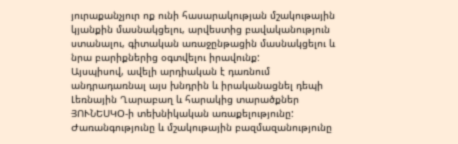յուրաքանչյուր ոք ունի հասարակության մշակութային կյանքին մասնակցելու, արվեստից բավականություն ստանալու, գիտական առաջընթացին մասնակցելու և նրա բարիքներից օգտվելու իրավունք:
Այսպիսով, ավելի արդիական է դառնում անդրադառնալ այս խնդրին և իրականացնել դեպի Լեռնային Ղարաբաղ և հարակից տարածքներ ՅՈՒՆԵՍԿՕ-ի տեխնիկական առաքելությունը:
Ժառանգությունը և մշակութային բազմազանությունը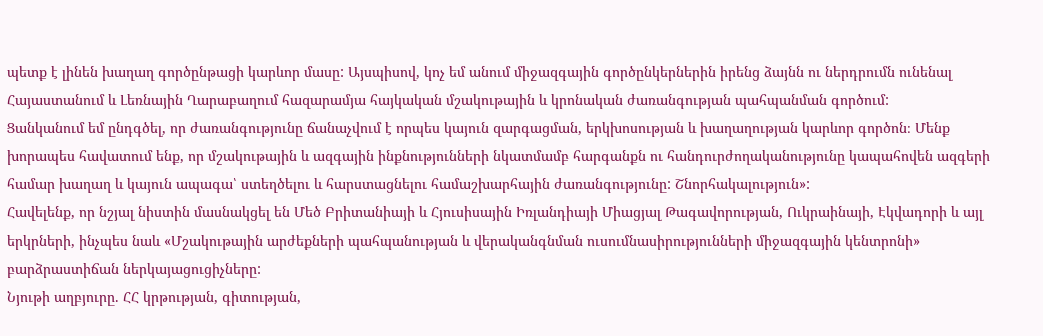պետք է լինեն խաղաղ գործընթացի կարևոր մասը: Այսպիսով, կոչ եմ անում միջազգային գործընկերներին իրենց ձայնն ու ներդրումն ունենալ Հայաստանում և Լեռնային Ղարաբաղում հազարամյա հայկական մշակութային և կրոնական ժառանգության պահպանման գործում:
Ցանկանում եմ ընդգծել, որ ժառանգությունը ճանաչվում է որպես կայուն զարգացման, երկխոսության և խաղաղության կարևոր գործոն։ Մենք խորապես հավատում ենք, որ մշակութային և ազգային ինքնությունների նկատմամբ հարգանքն ու հանդուրժողականությունը կապահովեն ազգերի համար խաղաղ և կայուն ապագա՝ ստեղծելու և հարստացնելու համաշխարհային ժառանգությունը: Շնորհակալություն»:
Հավելենք, որ նշյալ նիստին մասնակցել են Մեծ Բրիտանիայի և Հյուսիսային Իռլանդիայի Միացյալ Թագավորության, Ուկրաինայի, Էկվադորի և այլ երկրների, ինչպես նաև «Մշակութային արժեքների պահպանության և վերականգնման ուսումնասիրությունների միջազգային կենտրոնի» բարձրաստիճան ներկայացուցիչները:
Նյութի աղբյուրը. ՀՀ կրթության, գիտության,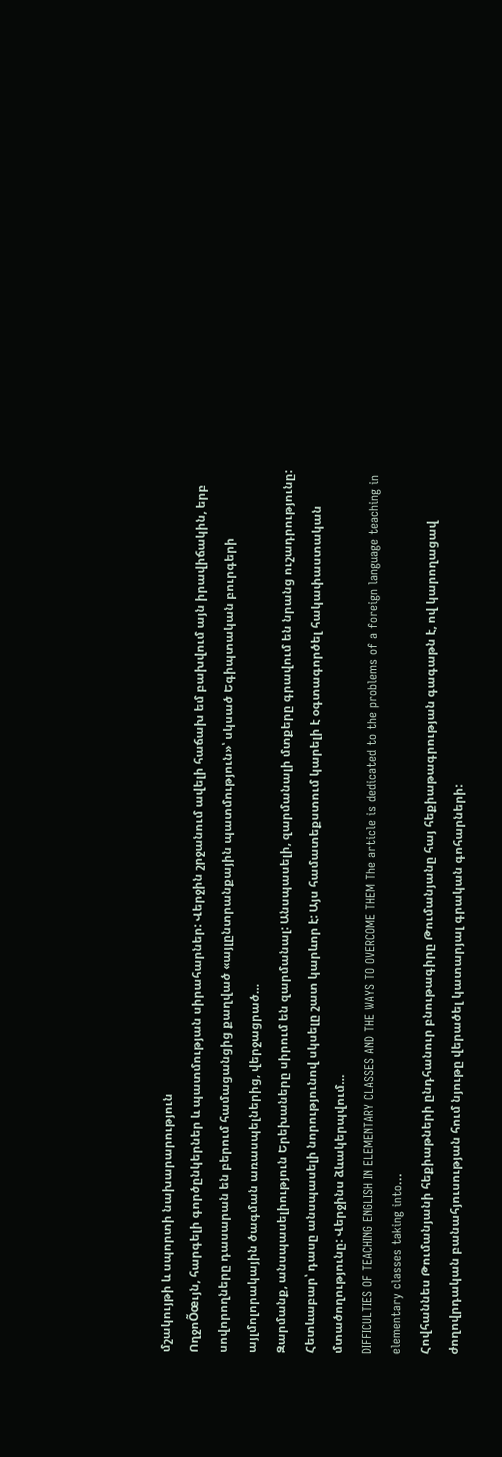մշակույթի և սպորտի նախարարություն
ՈղջոÕœւյն, հարգելի գործընկերներ և պատմության սիրահարներ: Վերջին շրջանում ավելի հաճախ եմ բախվում այն իրավիճակին, երբ սովորողները դասարան են բերում համացանցից քաղված «այլընտրանքային պատմություն»՝ սկսած Եգիպտական բուրգերի այլմոլորակային ծագման առասպելներից, վերջացրած…
Զարմանք, անսպասելիություն Երեխաները սիրում են զարմանալ: Անսպասելի, զարմանալի մտքերը գրավում են նրանց ուշադրությունը: Հետևաբար՝ դասը անսպասելի նորությունով սկսելը շատ կարևոր է: Այս համատեքստում կարելի է օգտագործել հակափաստական մտածողությունը: Վերջինս ձևակերպվում…
DIFFICULTIES OF TEACHING ENGLISH IN ELEMENTARY CLASSES AND THE WAYS TO OVERCOME THEM The article is dedicated to the problems of a foreign language teaching in elementary classes taking into…
Հովհաննես Թումանյանի հեքիաթների ընդհանուր բնութագիրը Թումանյանը հայ հեքիաթագրության գագաթն է, ով կարողացավ ժողովրդական բանահյուսության հում նյութը վերածել կատարյալ գրական գոհարների: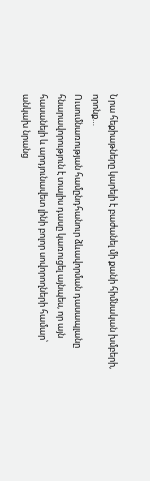Նրա հեքիաթները կարելի է բաժանել մի քանի հիմնական խմբերի, որոնք…
Ուսումնառության համընդհանուր ձևավորման դասապլանը հնարավորություն է տալիս դասը կառուցել այնպես, որ այն հասանելի և արդյունավետ լինի բոլոր սովորողների համար՝ անկախ նրանց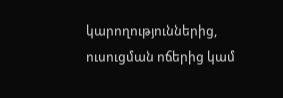կարողություններից, ուսուցման ոճերից կամ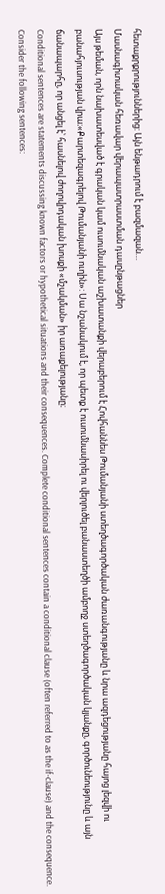հետաքրքրություններից: Այն ենթադրում է բազմազան…
Մասնագիտական հեռավար վերապատրաստման դասընթացներ
Այս թեման, որն նախատեսված է գրական կամ ուսումնական աշխատանքի վերաբերում է Հովհաննես Թումանյանի ստեղծագործական ժառանգությանը և նրա ազդեցությանը հայոց լեզվի ու բանահյուսության վրա։«Քարտեզագրելով Թումանյանի ուղին»: Սա նշանակում է, որ պետք է ուսումնասիրել ու վերլուծել բանաստեղծի ամբողջ ստեղծագործական կյանքը, գործունեությունը և այն ճանապարհը, որ անցել է՝ հասնելով ժողովրդական խոսքի «մշակման» իր առաքելությանը։
Conditional sentences are statements discussing known factors or hypothetical situations and their consequences. Complete conditional sentences contain a conditional clause (often referred to as the if-clause) and the consequence. Consider the following sentences: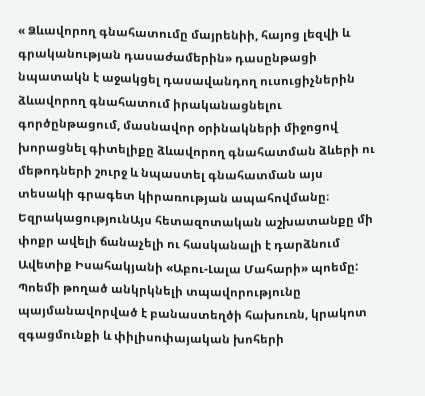« Ձևավորող գնահատումը մայրենիի, հայոց լեզվի և գրականության դասաժամերին» դասընթացի նպատակն է աջակցել դասավանդող ուսուցիչներին ձևավորող գնահատում իրականացնելու գործընթացում, մասնավոր օրինակների միջոցով խորացնել գիտելիքը ձևավորող գնահատման ձևերի ու մեթոդների շուրջ և նպաստել գնահատման այս տեսակի գրագետ կիրառության ապահովմանը։
ԵզրակացությունԱյս հետազոտական աշխատանքը մի փոքր ավելի ճանաչելի ու հասկանալի է դարձնում Ավետիք Իսահակյանի «Աբու-Լալա Մահարի» պոեմը: Պոեմի թողած անկրկնելի տպավորությունը պայմանավորված է բանաստեղծի հախուռն, կրակոտ զգացմունքի և փիլիսոփայական խոհերի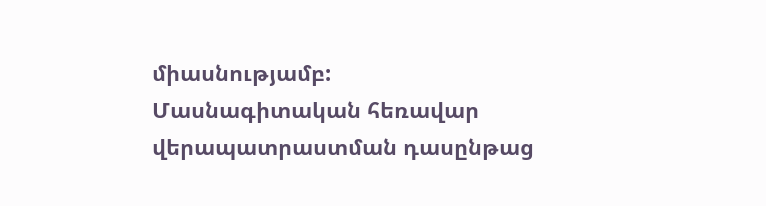միասնությամբ:
Մասնագիտական հեռավար վերապատրաստման դասընթաց